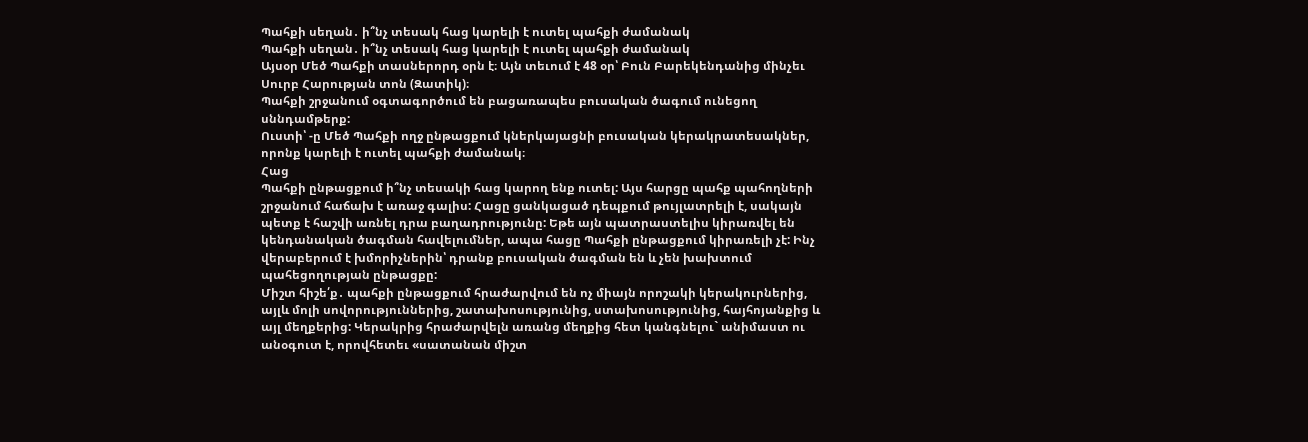Պահքի սեղան․ ի՞նչ տեսակ հաց կարելի է ուտել պահքի ժամանակ
Պահքի սեղան․ ի՞նչ տեսակ հաց կարելի է ուտել պահքի ժամանակ
Այսօր Մեծ Պահքի տասներորդ օրն է։ Այն տեւում է 48 օր՝ Բուն Բարեկենդանից մինչեւ Սուրբ Հարության տոն (Զատիկ)։
Պահքի շրջանում օգտագործում են բացառապես բուսական ծագում ունեցող սննդամթերք:
Ուստի՝ -ը Մեծ Պահքի ողջ ընթացքում կներկայացնի բուսական կերակրատեսակներ, որոնք կարելի է ուտել պահքի ժամանակ։
Հաց
Պահքի ընթացքում ի՞նչ տեսակի հաց կարող ենք ուտել: Այս հարցը պահք պահողների շրջանում հաճախ է առաջ գալիս: Հացը ցանկացած դեպքում թույլատրելի է, սակայն պետք է հաշվի առնել դրա բաղադրությունը: Եթե այն պատրաստելիս կիրառվել են կենդանական ծագման հավելումներ, ապա հացը Պահքի ընթացքում կիրառելի չէ: Ինչ վերաբերում է խմորիչներին՝ դրանք բուսական ծագման են և չեն խախտում պահեցողության ընթացքը:
Միշտ հիշե՛ք․ պահքի ընթացքում հրաժարվում են ոչ միայն որոշակի կերակուրներից, այլև մոլի սովորություններից, շատախոսությունից, ստախոսությունից, հայհոյանքից և այլ մեղքերից: Կերակրից հրաժարվելն առանց մեղքից հետ կանգնելու` անիմաստ ու անօգուտ է, որովհետեւ «սատանան միշտ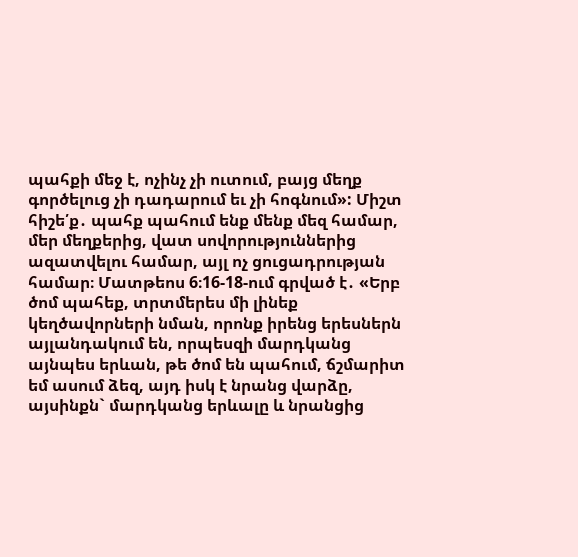պահքի մեջ է, ոչինչ չի ուտում, բայց մեղք գործելուց չի դադարում եւ չի հոգնում»: Միշտ հիշե՛ք․ պահք պահում ենք մենք մեզ համար, մեր մեղքերից, վատ սովորություններից ազատվելու համար, այլ ոչ ցուցադրության համար։ Մատթեոս 6։16-18-ում գրված է․ «Երբ ծոմ պահեք, տրտմերես մի լինեք կեղծավորների նման, որոնք իրենց երեսներն այլանդակում են, որպեսզի մարդկանց այնպես երևան, թե ծոմ են պահում, ճշմարիտ եմ ասում ձեզ, այդ իսկ է նրանց վարձը, այսինքն` մարդկանց երևալը և նրանցից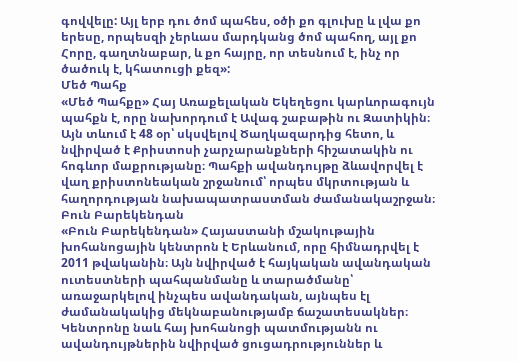գովվելը: Այլ երբ դու ծոմ պահես, օծի քո գլուխը և լվա քո երեսը, որպեսզի չերևաս մարդկանց ծոմ պահող, այլ քո Հորը, գաղտնաբար, և քո հայրը, որ տեսնում է, ինչ որ ծածուկ է, կհատուցի քեզ»:
Մեծ Պահք
«Մեծ Պահքը» Հայ Առաքելական Եկեղեցու կարևորագույն պահքն է, որը նախորդում է Ավագ շաբաթին ու Զատիկին։ Այն տևում է 48 օր՝ սկսվելով Ծաղկազարդից հետո, և նվիրված է Քրիստոսի չարչարանքների հիշատակին ու հոգևոր մաքրությանը։ Պահքի ավանդույթը ձևավորվել է վաղ քրիստոնեական շրջանում՝ որպես մկրտության և հաղորդության նախապատրաստման ժամանակաշրջան։
Բուն Բարեկենդան
«Բուն Բարեկենդան» Հայաստանի մշակութային խոհանոցային կենտրոն է Երևանում, որը հիմնադրվել է 2011 թվականին։ Այն նվիրված է հայկական ավանդական ուտեստների պահպանմանը և տարածմանը՝ առաջարկելով ինչպես ավանդական, այնպես էլ ժամանակակից մեկնաբանությամբ ճաշատեսակներ։ Կենտրոնը նաև հայ խոհանոցի պատմությանն ու ավանդույթներին նվիրված ցուցադրություններ և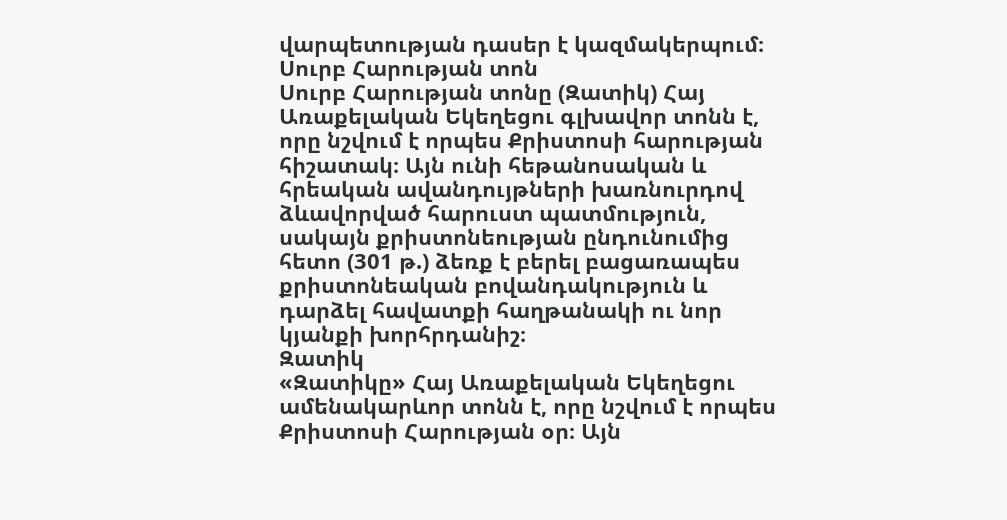վարպետության դասեր է կազմակերպում։
Սուրբ Հարության տոն
Սուրբ Հարության տոնը (Զատիկ) Հայ Առաքելական Եկեղեցու գլխավոր տոնն է, որը նշվում է որպես Քրիստոսի հարության հիշատակ։ Այն ունի հեթանոսական և հրեական ավանդույթների խառնուրդով ձևավորված հարուստ պատմություն, սակայն քրիստոնեության ընդունումից հետո (301 թ.) ձեռք է բերել բացառապես քրիստոնեական բովանդակություն և դարձել հավատքի հաղթանակի ու նոր կյանքի խորհրդանիշ։
Զատիկ
«Զատիկը» Հայ Առաքելական Եկեղեցու ամենակարևոր տոնն է, որը նշվում է որպես Քրիստոսի Հարության օր։ Այն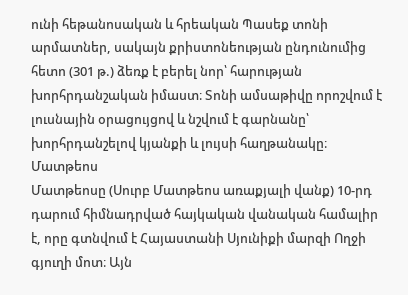ունի հեթանոսական և հրեական Պասեք տոնի արմատներ, սակայն քրիստոնեության ընդունումից հետո (301 թ.) ձեռք է բերել նոր՝ հարության խորհրդանշական իմաստ։ Տոնի ամսաթիվը որոշվում է լուսնային օրացույցով և նշվում է գարնանը՝ խորհրդանշելով կյանքի և լույսի հաղթանակը։
Մատթեոս
Մատթեոսը (Սուրբ Մատթեոս առաքյալի վանք) 10-րդ դարում հիմնադրված հայկական վանական համալիր է, որը գտնվում է Հայաստանի Սյունիքի մարզի Ողջի գյուղի մոտ։ Այն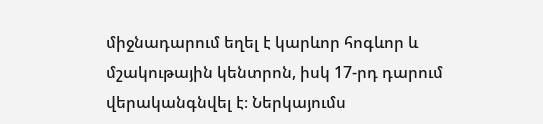միջնադարում եղել է կարևոր հոգևոր և մշակութային կենտրոն, իսկ 17-րդ դարում վերականգնվել է։ Ներկայումս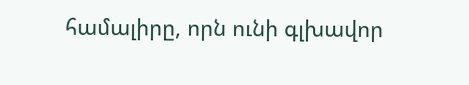համալիրը, որն ունի գլխավոր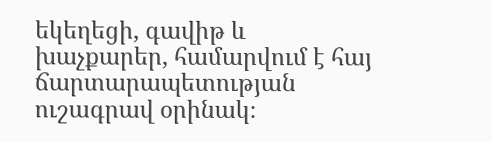եկեղեցի, գավիթ և խաչքարեր, համարվում է հայ ճարտարապետության ուշագրավ օրինակ։